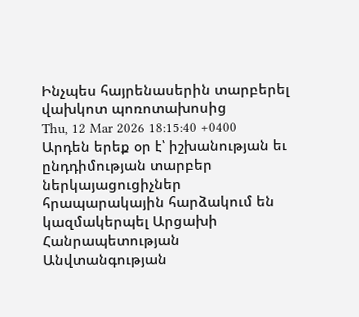Ինչպես հայրենասերին տարբերել վախկոտ պոռոտախոսից
Thu, 12 Mar 2026 18:15:40 +0400
Արդեն երեք օր է՝ իշխանության եւ ընդդիմության տարբեր ներկայացուցիչներ հրապարակային հարձակում են կազմակերպել Արցախի Հանրապետության Անվտանգության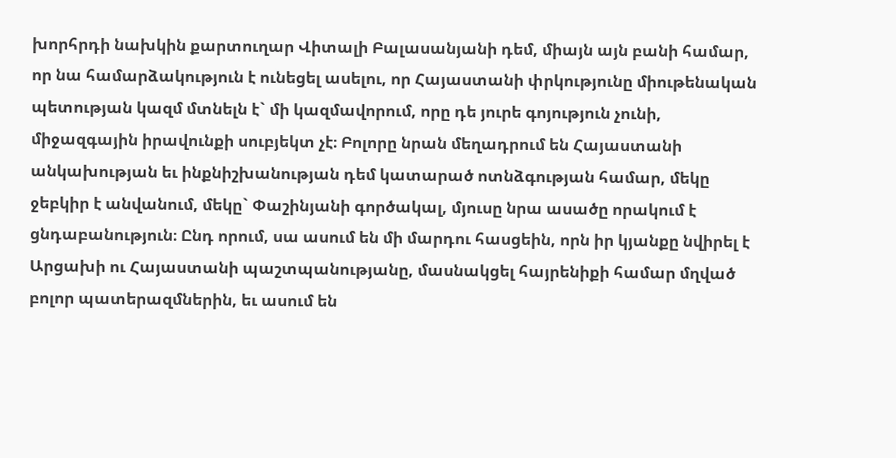խորհրդի նախկին քարտուղար Վիտալի Բալասանյանի դեմ, միայն այն բանի համար, որ նա համարձակություն է ունեցել ասելու, որ Հայաստանի փրկությունը միութենական պետության կազմ մտնելն է` մի կազմավորում, որը դե յուրե գոյություն չունի, միջազգային իրավունքի սուբյեկտ չէ։ Բոլորը նրան մեղադրում են Հայաստանի անկախության եւ ինքնիշխանության դեմ կատարած ոտնձգության համար, մեկը ջեբկիր է անվանում, մեկը` Փաշինյանի գործակալ, մյուսը նրա ասածը որակում է ցնդաբանություն։ Ընդ որում, սա ասում են մի մարդու հասցեին, որն իր կյանքը նվիրել է Արցախի ու Հայաստանի պաշտպանությանը, մասնակցել հայրենիքի համար մղված բոլոր պատերազմներին, եւ ասում են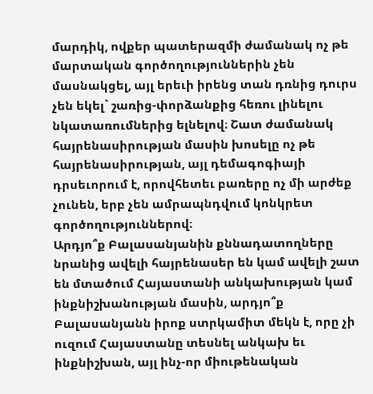մարդիկ, ովքեր պատերազմի ժամանակ ոչ թե մարտական գործողություններին չեն մասնակցել, այլ երեւի իրենց տան դռնից դուրս չեն եկել` շառից-փորձանքից հեռու լինելու նկատառումներից ելնելով։ Շատ ժամանակ հայրենասիրության մասին խոսելը ոչ թե հայրենասիրության, այլ դեմագոգիայի դրսեւորում է, որովհետեւ բառերը ոչ մի արժեք չունեն, երբ չեն ամրապնդվում կոնկրետ գործողություններով։
Արդյո՞ք Բալասանյանին քննադատողները նրանից ավելի հայրենասեր են կամ ավելի շատ են մտածում Հայաստանի անկախության կամ ինքնիշխանության մասին, արդյո՞ք Բալասանյանն իրոք ստրկամիտ մեկն է, որը չի ուզում Հայաստանը տեսնել անկախ եւ ինքնիշխան, այլ ինչ-որ միութենական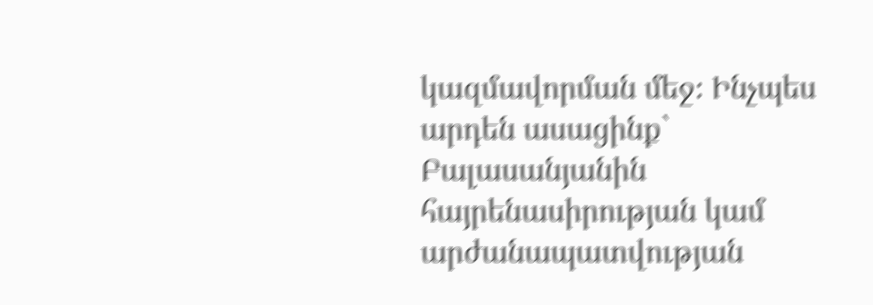կազմավորման մեջ։ Ինչպես արդեն ասացինք` Բալասանյանին հայրենասիրության կամ արժանապատվության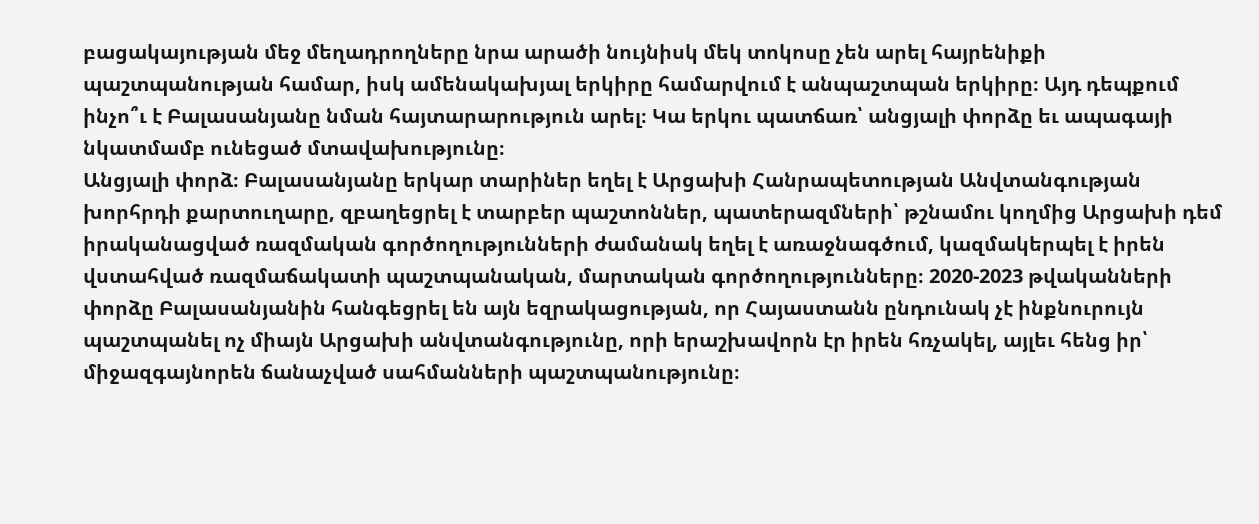բացակայության մեջ մեղադրողները նրա արածի նույնիսկ մեկ տոկոսը չեն արել հայրենիքի պաշտպանության համար, իսկ ամենակախյալ երկիրը համարվում է անպաշտպան երկիրը։ Այդ դեպքում ինչո՞ւ է Բալասանյանը նման հայտարարություն արել։ Կա երկու պատճառ՝ անցյալի փորձը եւ ապագայի նկատմամբ ունեցած մտավախությունը։
Անցյալի փորձ։ Բալասանյանը երկար տարիներ եղել է Արցախի Հանրապետության Անվտանգության խորհրդի քարտուղարը, զբաղեցրել է տարբեր պաշտոններ, պատերազմների՝ թշնամու կողմից Արցախի դեմ իրականացված ռազմական գործողությունների ժամանակ եղել է առաջնագծում, կազմակերպել է իրեն վստահված ռազմաճակատի պաշտպանական, մարտական գործողությունները։ 2020-2023 թվականների փորձը Բալասանյանին հանգեցրել են այն եզրակացության, որ Հայաստանն ընդունակ չէ ինքնուրույն պաշտպանել ոչ միայն Արցախի անվտանգությունը, որի երաշխավորն էր իրեն հռչակել, այլեւ հենց իր՝ միջազգայնորեն ճանաչված սահմանների պաշտպանությունը։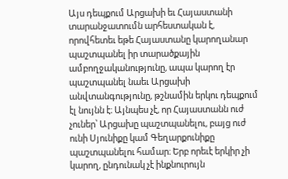Այս դեպքում Արցախի եւ Հայաստանի տարանջատումն արհեստական է, որովհետեւ եթե Հայաստանը կարողանար պաշտպանել իր տարածքային ամբողջականությունը, ապա կարող էր պաշտպանել նաեւ Արցախի անվտանգությունը, թշնամին երկու դեպքում էլ նույնն է։ Այնպես չէ, որ Հայաստանն ուժ չուներ՝ Արցախը պաշտպանելու, բայց ուժ ունի Սյունիքը կամ Գեղարքունիքը պաշտպանելու համար։ Երբ որեւէ երկիր չի կարող, ընդունակ չէ ինքնուրույն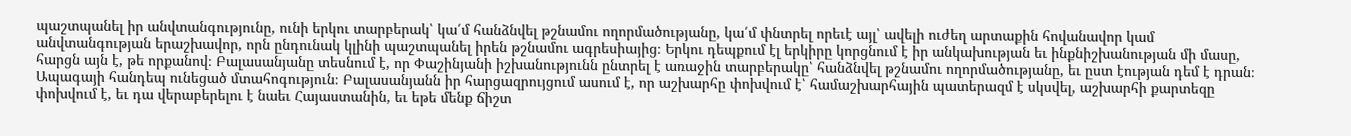պաշտպանել իր անվտանգությունը, ունի երկու տարբերակ՝ կա՛մ հանձնվել թշնամու ողորմածությանը, կա՛մ փնտրել որեւէ այլ՝ ավելի ուժեղ արտաքին հովանավոր կամ անվտանգության երաշխավոր, որն ընդունակ կլինի պաշտպանել իրեն թշնամու ագրեսիայից։ Երկու դեպքում էլ երկիրը կորցնում է իր անկախության եւ ինքնիշխանության մի մասը, հարցն այն է, թե որքանով։ Բալասանյանը տեսնում է, որ Փաշինյանի իշխանությունն ընտրել է առաջին տարբերակը՝ հանձնվել թշնամու ողորմածությանը, եւ ըստ էության դեմ է դրան։
Ապագայի հանդեպ ունեցած մտահոգություն։ Բալասանյանն իր հարցազրույցում ասում է, որ աշխարհը փոխվում է՝ համաշխարհային պատերազմ է սկսվել, աշխարհի քարտեզը փոխվում է, եւ դա վերաբերելու է նաեւ Հայաստանին, եւ եթե մենք ճիշտ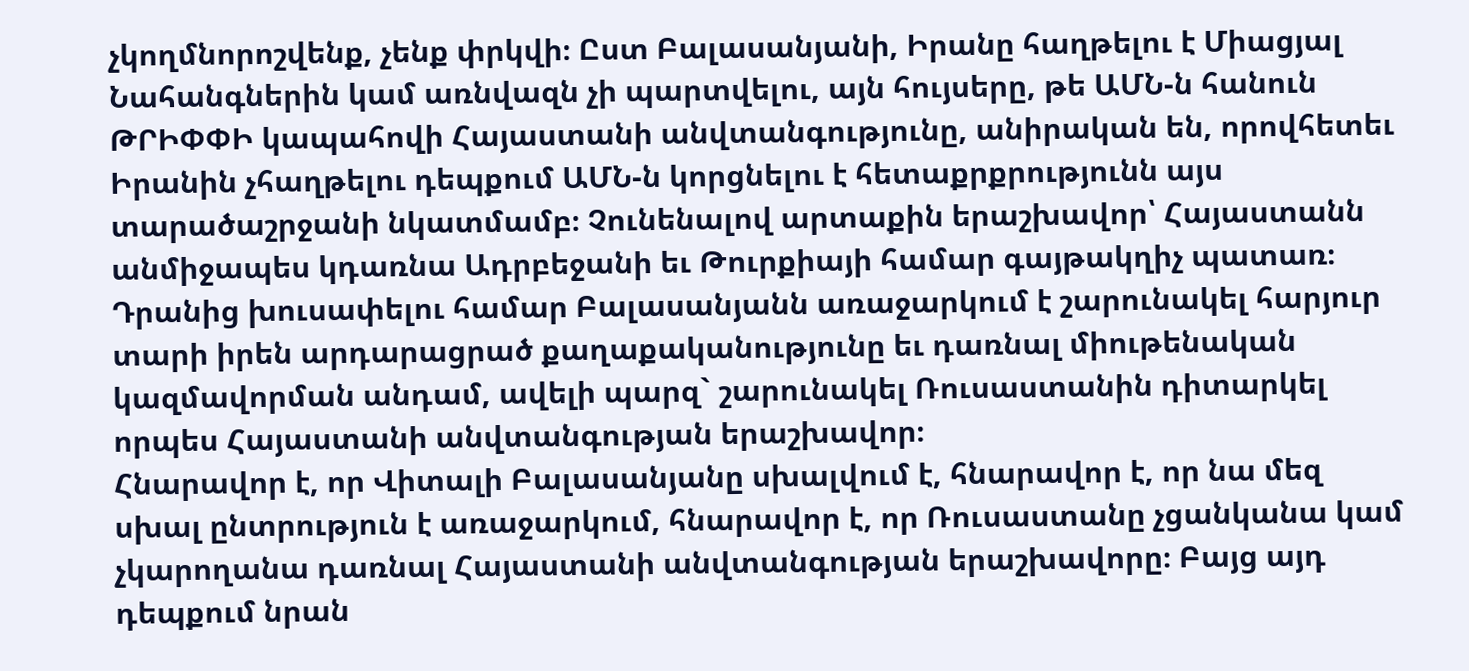չկողմնորոշվենք, չենք փրկվի։ Ըստ Բալասանյանի, Իրանը հաղթելու է Միացյալ Նահանգներին կամ առնվազն չի պարտվելու, այն հույսերը, թե ԱՄՆ-ն հանուն ԹՐԻՓՓԻ կապահովի Հայաստանի անվտանգությունը, անիրական են, որովհետեւ Իրանին չհաղթելու դեպքում ԱՄՆ-ն կորցնելու է հետաքրքրությունն այս տարածաշրջանի նկատմամբ։ Չունենալով արտաքին երաշխավոր՝ Հայաստանն անմիջապես կդառնա Ադրբեջանի եւ Թուրքիայի համար գայթակղիչ պատառ։ Դրանից խուսափելու համար Բալասանյանն առաջարկում է շարունակել հարյուր տարի իրեն արդարացրած քաղաքականությունը եւ դառնալ միութենական կազմավորման անդամ, ավելի պարզ` շարունակել Ռուսաստանին դիտարկել որպես Հայաստանի անվտանգության երաշխավոր։
Հնարավոր է, որ Վիտալի Բալասանյանը սխալվում է, հնարավոր է, որ նա մեզ սխալ ընտրություն է առաջարկում, հնարավոր է, որ Ռուսաստանը չցանկանա կամ չկարողանա դառնալ Հայաստանի անվտանգության երաշխավորը։ Բայց այդ դեպքում նրան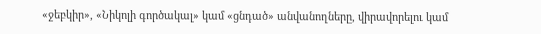«ջեբկիր», «Նիկոլի գործակալ» կամ «ցնդած» անվանողները, վիրավորելու կամ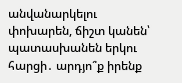անվանարկելու փոխարեն, ճիշտ կանեն՝ պատասխանեն երկու հարցի․ արդյո՞ք իրենք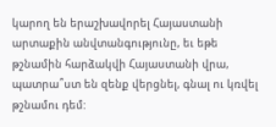կարող են երաշխավորել Հայաստանի արտաքին անվտանգությունը, եւ եթե թշնամին հարձակվի Հայաստանի վրա, պատրա՞ստ են զենք վերցնել, գնալ ու կռվել թշնամու դեմ: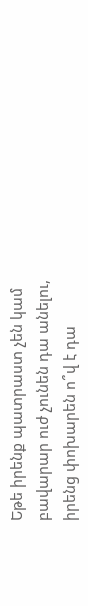Եթե իրենք պատրաստ չեն կամ բավարար ուժ չունեն դա անելու, իրենց փոխարեն ո՞վ է դա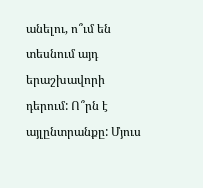անելու, ո՞ւմ են տեսնում այդ երաշխավորի դերում: Ո՞րն է այլընտրանքը: Մյուս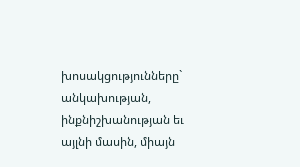խոսակցությունները` անկախության, ինքնիշխանության եւ այլնի մասին, միայն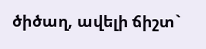ծիծաղ, ավելի ճիշտ`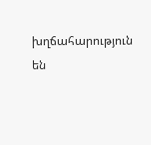խղճահարություն են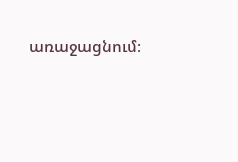առաջացնում։